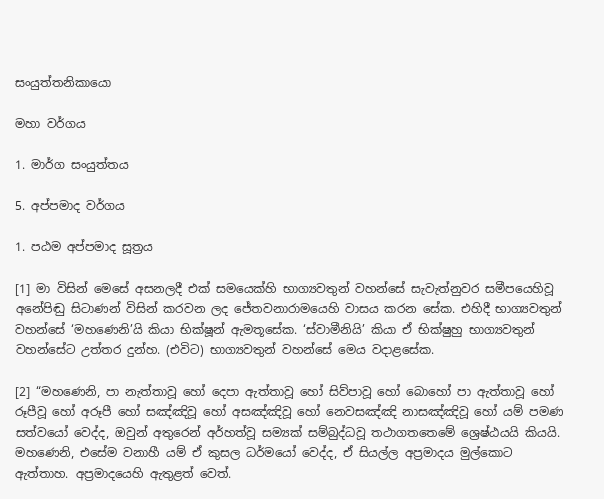සංයුත්තනිකායො

මහා වර්ගය

1. මාර්ග සංයුත්තය

5. අප්පමාද වර්ගය

1. පඨම අප්පමාද සූත්‍රය

[1] මා විසින් මෙසේ අසනලදී එක් සමයෙක්හි භාග්‍යවතුන් වහන්සේ සැවැත්නුවර සමීපයෙහිවූ අනේපිඬු සිටාණන් විසින් කරවන ලද ජේතවනාරාමයෙහි වාසය කරන සේක. එහිදී භාග්‍යවතුන් වහන්සේ ‘මහණෙනි’යි කියා භික්ෂූන් ඇමතූසේක. ‘ස්වාමීනියි’ කියා ඒ භික්ෂුහු භාග්‍යවතුන් වහන්සේට උත්තර දුන්හ. (එවිට) භාග්‍යවතුන් වහන්සේ මෙය වදාළසේක.

[2] “මහණෙනි, පා නැත්තාවූ හෝ දෙපා ඇත්තාවූ හෝ සිව්පාවූ හෝ බොහෝ පා ඇත්තාවූ හෝ රූපීවූ හෝ අරූපී හෝ සඤ්ඤිවූ හෝ අසඤ්ඤිවූ හෝ නෙවසඤ්ඤි නාසඤ්ඤිවූ හෝ යම් පමණ සත්වයෝ වෙද්ද, ඔවුන් අතුරෙන් අර්හත්වූ සම්‍යක් සම්බුද්ධවූ තථාගතතෙමේ ශ්‍රෙෂ්ඨයයි කියයි. මහණෙනි, එසේම වනාහී යම් ඒ කුසල ධර්මයෝ වෙද්ද, ඒ සියල්ල අප්‍රමාදය මුල්කොට ඇත්තාහ. අප්‍රමාදයෙහි ඇතුළත් වෙත්.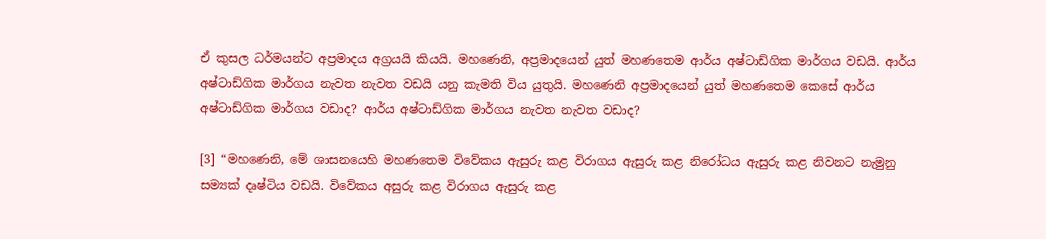ඒ කුසල ධර්මයන්ට අප්‍රමාදය අග්‍රයයි කියයි. මහණෙනි, අප්‍රමාදයෙන් යුත් මහණතෙම ආර්ය අෂ්ටාඩ්ගික මාර්ගය වඩයි. ආර්ය අෂ්ටාඩ්ගික මාර්ගය නැවත නැවත වඩයි යනු කැමති විය යුතුයි. මහණෙනි අප්‍රමාදයෙන් යුත් මහණතෙම කෙසේ ආර්ය අෂ්ටාඩ්ගික මාර්ගය වඩාද? ආර්ය අෂ්ටාඩ්ගික මාර්ගය නැවත නැවත වඩාද?

[3] “මහණෙනි, මේ ශාසනයෙහි මහණතෙම විවේකය ඇසුරු කළ විරාගය ඇසුරු කළ නිරෝධය ඇසුරු කළ නිවනට නැමුනු සම්‍යක් දෘෂ්ටිය වඩයි. විවේකය අසුරු කළ විරාගය ඇසුරු කළ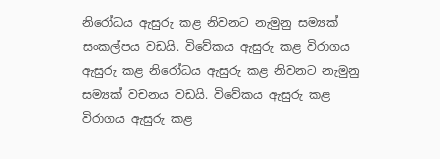නිරෝධය ඇසුරු කළ නිවනට නැමුනු සම්‍යක් සංකල්පය වඩයි. විවේකය ඇසුරු කළ විරාගය ඇසුරු කළ නිරෝධය ඇසුරු කළ නිවනට නැමුනු සම්‍යක් වචනය වඩයි. විවේකය ඇසුරු කළ විරාගය ඇසුරු කළ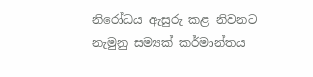නිරෝධය ඇසුරු කළ නිවනට නැමුනු සම්‍යක් කර්මාන්තය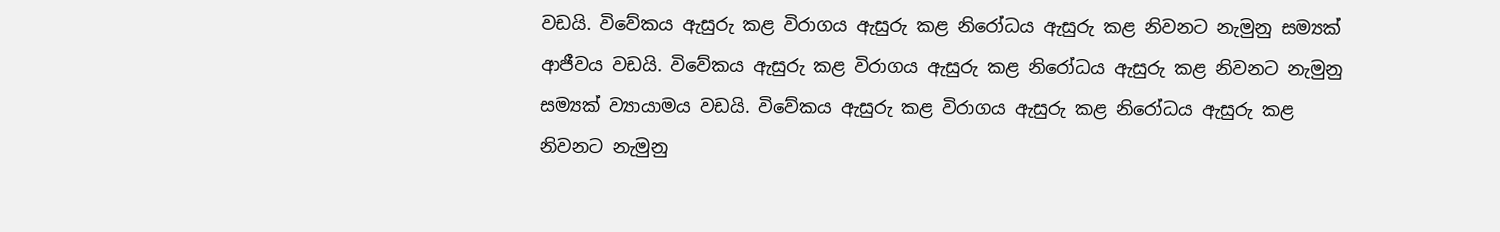වඩයි. විවේකය ඇසුරු කළ විරාගය ඇසුරු කළ නිරෝධය ඇසුරු කළ නිවනට නැමුනු සම්‍යක් ආජීවය වඩයි. විවේකය ඇසුරු කළ විරාගය ඇසුරු කළ නිරෝධය ඇසුරු කළ නිවනට නැමුනු සම්‍යක් ව්‍යායාමය වඩයි. විවේකය ඇසුරු කළ විරාගය ඇසුරු කළ නිරෝධය ඇසුරු කළ නිවනට නැමුනු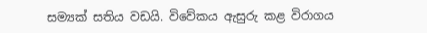සම්‍යක් සතිය වඩයි. විවේකය ඇසුරු කළ විරාගය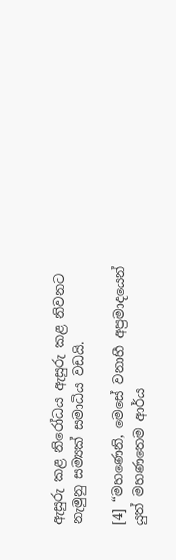ඇසුරු කළ නිරෝධය ඇසුරු කළ නිවනට නැමුනු සම්‍යක් සමාධිය වඩයි.

[4] “මහණෙනි, මෙසේ වනාහී අප්‍රමාදයෙන් යුත් මහණතෙම ආර්ය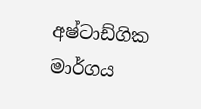අෂ්ටාඩ්ගික මාර්ගය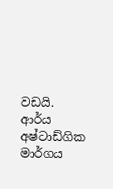වඩයි. ආර්ය අෂ්ටාඩ්ගික මාර්ගය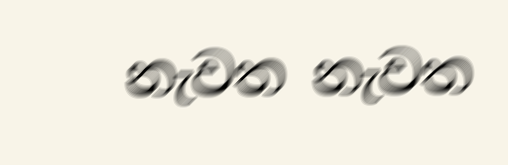නැවත නැවත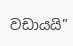වඩායයි”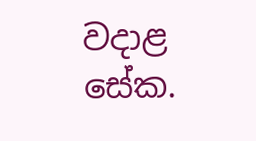වදාළ සේක.